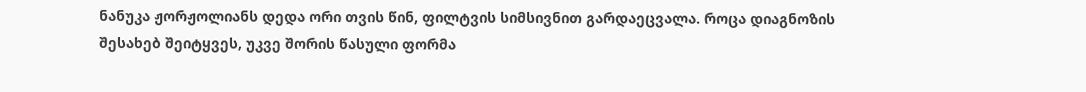ნანუკა ჟორჟოლიანს დედა ორი თვის წინ, ფილტვის სიმსივნით გარდაეცვალა. როცა დიაგნოზის შესახებ შეიტყვეს, უკვე შორის წასული ფორმა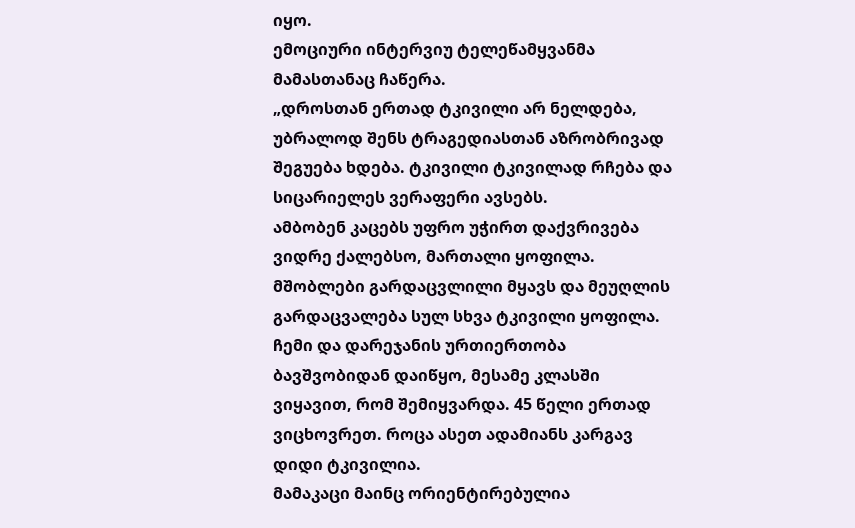იყო.
ემოციური ინტერვიუ ტელეწამყვანმა მამასთანაც ჩაწერა.
„დროსთან ერთად ტკივილი არ ნელდება, უბრალოდ შენს ტრაგედიასთან აზრობრივად შეგუება ხდება. ტკივილი ტკივილად რჩება და სიცარიელეს ვერაფერი ავსებს.
ამბობენ კაცებს უფრო უჭირთ დაქვრივება ვიდრე ქალებსო, მართალი ყოფილა. მშობლები გარდაცვლილი მყავს და მეუღლის გარდაცვალება სულ სხვა ტკივილი ყოფილა. ჩემი და დარეჯანის ურთიერთობა ბავშვობიდან დაიწყო, მესამე კლასში ვიყავით, რომ შემიყვარდა. 45 წელი ერთად ვიცხოვრეთ. როცა ასეთ ადამიანს კარგავ დიდი ტკივილია.
მამაკაცი მაინც ორიენტირებულია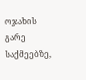ოჯახის გარე საქმეებზე,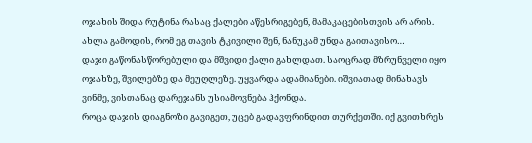ოჯახის შიდა რუტინა რასაც ქალები აწესრიგებენ, მამაკაცებისთვის არ არის. ახლა გამოდის, რომ ეგ თავის ტკივილი შენ, ნანუკამ უნდა გაითავისო…
დაჯი გაწონასწორებული და მშვიდი ქალი გახლდათ. საოცრად მზრუნველი იყო ოჯახზე, შვილებზე და მეუღლეზე. უყვარდა ადამიანები. იშვიათად მინახავს ვინმე, ვისთანაც დარეჯანს უსიამოვნება ჰქონდა.
როცა დაჯის დიაგნოზი გავიგეთ, უცებ გადავფრინდით თურქეთში. იქ გვითხრეს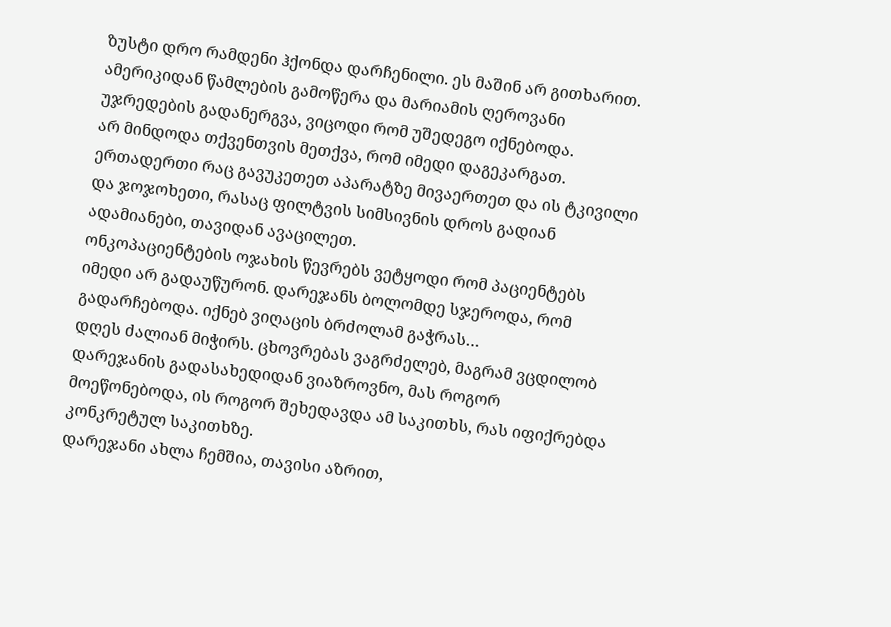ზუსტი დრო რამდენი ჰქონდა დარჩენილი. ეს მაშინ არ გითხარით. ამერიკიდან წამლების გამოწერა და მარიამის ღეროვანი უჯრედების გადანერგვა, ვიცოდი რომ უშედეგო იქნებოდა.
არ მინდოდა თქვენთვის მეთქვა, რომ იმედი დაგეკარგათ. ერთადერთი რაც გავუკეთეთ აპარატზე მივაერთეთ და ის ტკივილი და ჯოჯოხეთი, რასაც ფილტვის სიმსივნის დროს გადიან ადამიანები, თავიდან ავაცილეთ.
ონკოპაციენტების ოჯახის წევრებს ვეტყოდი რომ პაციენტებს იმედი არ გადაუწურონ. დარეჯანს ბოლომდე სჯეროდა, რომ გადარჩებოდა. იქნებ ვიღაცის ბრძოლამ გაჭრას…
დღეს ძალიან მიჭირს. ცხოვრებას ვაგრძელებ, მაგრამ ვცდილობ დარეჯანის გადასახედიდან ვიაზროვნო, მას როგორ მოეწონებოდა, ის როგორ შეხედავდა ამ საკითხს, რას იფიქრებდა კონკრეტულ საკითხზე.
დარეჯანი ახლა ჩემშია, თავისი აზრით,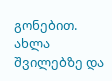გონებით. ახლა შვილებზე და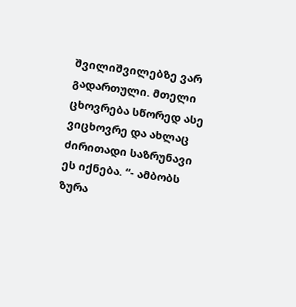შვილიშვილებზე ვარ გადართული. მთელი ცხოვრება სწორედ ასე ვიცხოვრე და ახლაც ძირითადი საზრუნავი ეს იქნება. “- ამბობს ზურა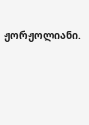ჟორჟოლიანი.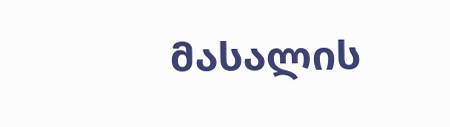მასალის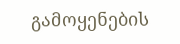გამოყენების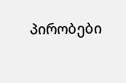პირობები